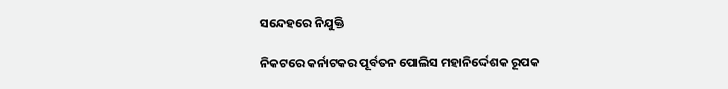ସନ୍ଦେହରେ ନିଯୁକ୍ତି

ନିକଟରେ କର୍ନାଟକର ପୂର୍ବତନ ପୋଲିସ ମହାନିର୍ଦ୍ଦେଶକ ରୂପକ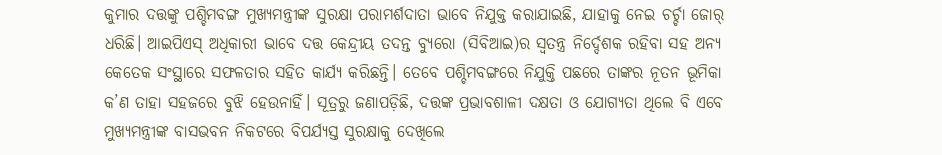କୁମାର ଦତ୍ତଙ୍କୁ ପଶ୍ଚିମବଙ୍ଗ ମୁଖ୍ୟମନ୍ତ୍ରୀଙ୍କ ସୁରକ୍ଷା ପରାମର୍ଶଦାତା ଭାବେ ନିଯୁକ୍ତ କରାଯାଇଛି, ଯାହାକୁ ନେଇ ଚର୍ଚ୍ଚା ଜୋର୍‌ ଧରିଛି। ଆଇପିଏସ୍‌ ଅଧିକାରୀ ଭାବେ ଦତ୍ତ କେନ୍ଦ୍ରୀୟ ତଦନ୍ତ ବ୍ୟୁରୋ (ସିବିଆଇ)ର ସ୍ବତନ୍ତ୍ର ନିର୍ଦ୍ଦେଶକ ରହିବା ସହ ଅନ୍ୟ କେତେକ ସଂସ୍ଥାରେ ସଫଳତାର ସହିତ କାର୍ଯ୍ୟ କରିଛନ୍ତି। ତେବେ ପଶ୍ଚିମବଙ୍ଗରେ ନିଯୁକ୍ତି ପଛରେ ତାଙ୍କର ନୂତନ ଭୂମିକା କ’ଣ ତାହା ସହଜରେ ବୁଝି ହେଉନାହିଁ। ସୂତ୍ରରୁ ଜଣାପଡ଼ିଛି, ଦତ୍ତଙ୍କ ପ୍ରଭାବଶାଳୀ ଦକ୍ଷତା ଓ ଯୋଗ୍ୟତା ଥିଲେ ବି ଏବେ ମୁଖ୍ୟମନ୍ତ୍ରୀଙ୍କ ବାସଭବନ ନିକଟରେ ବିପର୍ଯ୍ୟସ୍ତ ସୁରକ୍ଷାକୁ ଦେଖିଲେ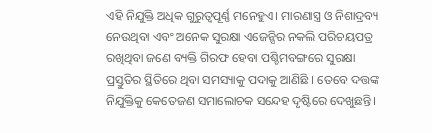ଏହି ନିଯୁକ୍ତି ଅଧିକ ଗୁରୁତ୍ୱପୂର୍ଣ୍ଣ ମନେହୁଏ। ମାରଣାସ୍ତ୍ର ଓ ନିଶାଦ୍ରବ୍ୟ ନେଉଥିବା ଏବଂ ଅନେକ ସୁରକ୍ଷା ଏଜେନ୍ସିର ନକଲି ପରିଚୟପତ୍ର ରଖିଥିବା ଜଣେ ବ୍ୟକ୍ତି ଗିରଫ ହେବା ପଶ୍ଚିମବଙ୍ଗରେ ସୁରକ୍ଷା ପ୍ରସ୍ତୁତିର ସ୍ଥିତିରେ ଥିବା ସମସ୍ୟାକୁ ପଦାକୁ ଆଣିଛି । ତେବେ ଦତ୍ତଙ୍କ ନିଯୁକ୍ତିକୁ କେତେଜଣ ସମାଲୋଚକ ସନ୍ଦେହ ଦୃଷ୍ଟିରେ ଦେଖୁଛନ୍ତି।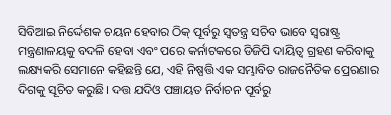ସିବିଆଇ ନିର୍ଦ୍ଦେଶକ ଚୟନ ହେବାର ଠିକ୍‌ ପୂର୍ବରୁ ସ୍ବତନ୍ତ୍ର ସଚିବ ଭାବେ ସ୍ବରାଷ୍ଟ୍ର ମନ୍ତ୍ରଣାଳୟକୁ ବଦଳି ହେବା ଏବଂ ପରେ କର୍ନାଟକରେ ଡିଜିପି ଦାୟିତ୍ୱ ଗ୍ରହଣ କରିବାକୁ ଲକ୍ଷ୍ୟକରି ସେମାନେ କହିଛନ୍ତି ଯେ, ଏହି ନିଷ୍ପତ୍ତି ଏକ ସମ୍ଭାବିତ ରାଜନୈତିକ ପ୍ରେରଣାର ଦିଗକୁ ସୂଚିତ କରୁଛି। ଦତ୍ତ ଯଦିଓ ପଞ୍ଚାୟତ ନିର୍ବାଚନ ପୂର୍ବରୁ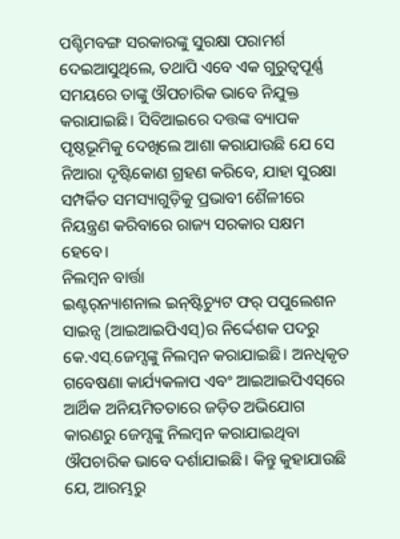ପଶ୍ଚିମବଙ୍ଗ ସରକାରଙ୍କୁ ସୁରକ୍ଷା ପରାମର୍ଶ ଦେଇଆସୁଥିଲେ, ତଥାପି ଏବେ ଏକ ଗୁରୁତ୍ୱପୂର୍ଣ୍ଣ ସମୟରେ ତାଙ୍କୁ ଔପଚାରିକ ଭାବେ ନିଯୁକ୍ତ କରାଯାଇଛି। ସିବିଆଇରେ ଦତ୍ତଙ୍କ ବ୍ୟାପକ ପୃଷ୍ଠଭୂମିକୁ ଦେଖିଲେ ଆଶା କରାଯାଉଛି ଯେ ସେ ନିଆରା ଦୃଷ୍ଟିକୋଣ ଗ୍ରହଣ କରିବେ, ଯାହା ସୁରକ୍ଷା ସମ୍ପର୍କିତ ସମସ୍ୟାଗୁଡ଼ିକୁ ପ୍ରଭାବୀ ଶୈଳୀରେ ନିୟନ୍ତ୍ରଣ କରିବାରେ ରାଜ୍ୟ ସରକାର ସକ୍ଷମ ହେବେ।
ନିଲମ୍ବନ ବାର୍ତ୍ତା
ଇଣ୍ଟର୍‌ନ୍ୟାଶନାଲ ଇନ୍‌ଷ୍ଟିଚ୍ୟୁଟ ଫର୍‌ ପପୁଲେଶନ ସାଇନ୍ସ (ଆଇଆଇପିଏସ୍‌)ର ନିର୍ଦ୍ଦେଶକ ପଦରୁ କେ.ଏସ୍‌.ଜେମ୍ସଙ୍କୁ ନିଲମ୍ବନ କରାଯାଇଛି। ଅନଧିକୃତ ଗବେଷଣା କାର୍ଯ୍ୟକଳାପ ଏବଂ ଆଇଆଇପିଏସ୍‌ରେ ଆର୍ଥିକ ଅନିୟମିତତାରେ ଜଡ଼ିତ ଅଭିଯୋଗ କାରଣରୁ ଜେମ୍ସଙ୍କୁ ନିଲମ୍ବନ କରାଯାଇଥିବା ଔପଚାରିକ ଭାବେ ଦର୍ଶାଯାଇଛି। କିନ୍ତୁ କୁହାଯାଉଛି ଯେ, ଆରମ୍ଭରୁ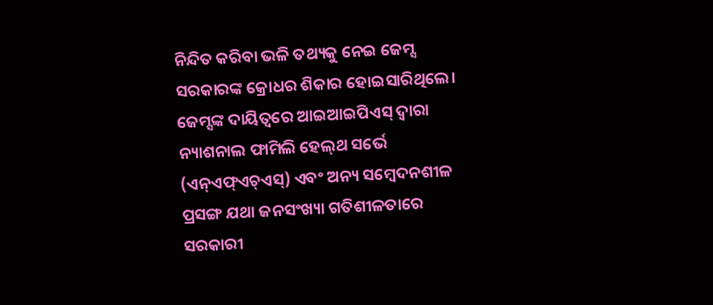ନିନ୍ଦିତ କରିବା ଭଳି ତଥ୍ୟକୁ ନେଇ ଜେମ୍ସ ସରକାରଙ୍କ କ୍ରୋଧର ଶିକାର ହୋଇସାରିଥିଲେ। ଜେମ୍ସଙ୍କ ଦାୟିତ୍ୱରେ ଆଇଆଇପିଏସ୍‌ ଦ୍ୱାରା ନ୍ୟାଶନାଲ ଫାମିଲି ହେଲ୍‌ଥ ସର୍ଭେ (ଏନ୍‌ଏଫ୍‌ଏଚ୍‌ଏସ୍‌) ଏବଂ ଅନ୍ୟ ସମ୍ବେଦନଶୀଳ ପ୍ରସଙ୍ଗ ଯଥା ଜନସଂଖ୍ୟା ଗତିଶୀଳତାରେ ସରକାରୀ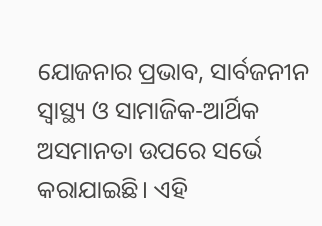ଯୋଜନାର ପ୍ରଭାବ, ସାର୍ବଜନୀନ ସ୍ବାସ୍ଥ୍ୟ ଓ ସାମାଜିକ-ଆର୍ଥିକ ଅସମାନତା ଉପରେ ସର୍ଭେ କରାଯାଇଛି। ଏହି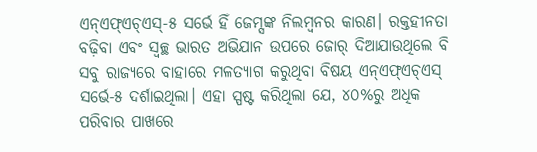ଏନ୍‌ଏଫ୍‌ଏଚ୍‌ଏସ୍‌-୫ ସର୍ଭେ ହିଁ ଜେମ୍ସଙ୍କ ନିଲମ୍ବନର କାରଣ। ରକ୍ତହୀନତା ବଢ଼ିବା ଏବଂ ସ୍ବଚ୍ଛ ଭାରତ ଅଭିଯାନ ଉପରେ ଜୋର୍‌ ଦିଆଯାଉଥିଲେ ବି ସବୁ ରାଜ୍ୟରେ ବାହାରେ ମଳତ୍ୟାଗ କରୁଥିବା ବିଷୟ ଏନ୍‌ଏଫ୍‌ଏଚ୍‌ଏସ୍‌ ସର୍ଭେ-୫ ଦର୍ଶାଇଥିଲା। ଏହା ସ୍ପଷ୍ଟ କରିଥିଲା ଯେ, ୪୦%ରୁ ଅଧିକ ପରିବାର ପାଖରେ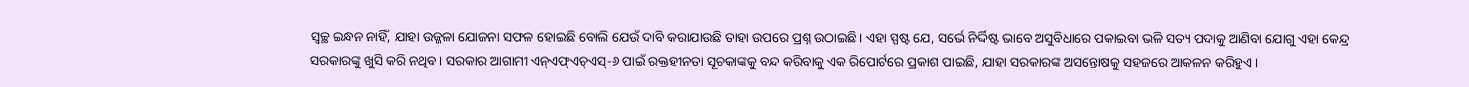ସ୍ବଚ୍ଛ ଇନ୍ଧନ ନାହିଁ, ଯାହା ଉଜ୍ଜଳା ଯୋଜନା ସଫଳ ହୋଇଛି ବୋଲି ଯେଉଁ ଦାବି କରାଯାଉଛି ତାହା ଉପରେ ପ୍ରଶ୍ନ ଉଠାଇଛି। ଏହା ସ୍ପଷ୍ଟ ଯେ, ସର୍ଭେ ନିର୍ଦ୍ଦିଷ୍ଟ ଭାବେ ଅସୁବିଧାରେ ପକାଇବା ଭଳି ସତ୍ୟ ପଦାକୁ ଆଣିବା ଯୋଗୁ ଏହା କେନ୍ଦ୍ର ସରକାରଙ୍କୁ ଖୁସି କରି ନଥିବ। ସରକାର ଆଗାମୀ ଏନ୍‌ଏଫ୍‌ଏଚ୍‌ଏସ୍‌-୬ ପାଇଁ ରକ୍ତହୀନତା ସୂଚକାଙ୍କକୁ ବନ୍ଦ କରିବାକୁ ଏକ ରିପୋର୍ଟରେ ପ୍ରକାଶ ପାଇଛି, ଯାହା ସରକାରଙ୍କ ଅସନ୍ତୋଷକୁ ସହଜରେ ଆକଳନ କରିହୁଏ।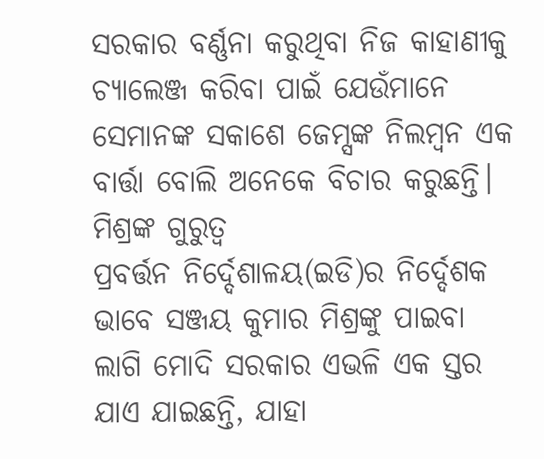ସରକାର ବର୍ଣ୍ଣନା କରୁଥିବା ନିଜ କାହାଣୀକୁ ଚ୍ୟାଲେଞ୍ଜ କରିବା ପାଇଁ ଯେଉଁମାନେ ସେମାନଙ୍କ ସକାଶେ ଜେମ୍ସଙ୍କ ନିଲମ୍ବନ ଏକ ବାର୍ତ୍ତା ବୋଲି ଅନେକେ ବିଚାର କରୁଛନ୍ତି।
ମିଶ୍ରଙ୍କ ଗୁରୁତ୍ୱ
ପ୍ରବର୍ତ୍ତନ ନିର୍ଦ୍ଦେଶାଳୟ(ଇଡି)ର ନିର୍ଦ୍ଦେଶକ ଭାବେ ସଞ୍ଜୟ କୁମାର ମିଶ୍ରଙ୍କୁ ପାଇବା ଲାଗି ମୋଦି ସରକାର ଏଭଳି ଏକ ସ୍ତର ଯାଏ ଯାଇଛନ୍ତି, ଯାହା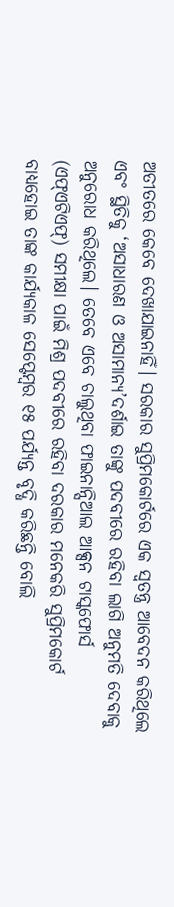ଅତୀତରେ କେବେ ଦେଖାଯାଇନାହିଁ। ସରକାର ସୁପ୍ରିମକୋର୍ଟରେ ଏକ ସ୍ବତନ୍ତ୍ର ଆବେଦନ କରିଥିଲେ ଏବଂ ସ୍ଥିତିକୁ ‘ଅସାଧାରଣ ଓ ଅସାମାନ୍ୟ’ଦର୍ଶାଇ ତାଙ୍କୁ ପଦବୀରେ ରହିବା ଲାଗି ଅନୁମତି ଦେବାକୁ ଅନୁରୋଧ କରିଥିଲେ। ତେବେ ଏବେ ଚାଲୁଥିବା ଫାଇନାନ୍ସିଆଲ ଆକ୍ସନ ଟାସ୍କଫୋର୍ସ (ଏଫ୍‌ଏଟିଏଫ୍‌) ସମୀକ୍ଷା ପାଇଁ ମିଶ୍ର ପଦବୀରେ ରହିବା ଦରକାର ମନେକରି ସୁପ୍ରିମକୋର୍ଟ ବାଧ୍ୟହୋଇ ତାଙ୍କ କାର୍ଯ୍ୟକାଳ ସେପ୍ଟେମ୍ବର ୧୫ ପର୍ଯ୍ୟନ୍ତ ବୃଦ୍ଧି କରିଛନ୍ତି ବୋଲି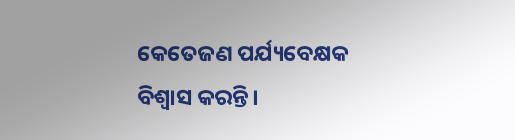କେତେଜଣ ପର୍ଯ୍ୟବେକ୍ଷକ ବିଶ୍ୱାସ କରନ୍ତି।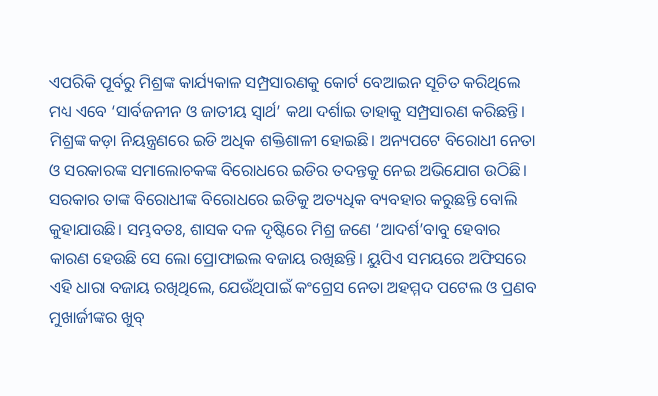ଏପରିକି ପୂର୍ବରୁ ମିଶ୍ରଙ୍କ କାର୍ଯ୍ୟକାଳ ସମ୍ପ୍ରସାରଣକୁ କୋର୍ଟ ବେଆଇନ ସୂଚିତ କରିଥିଲେ ମଧ୍ୟ ଏବେ ‘ସାର୍ବଜନୀନ ଓ ଜାତୀୟ ସ୍ବାର୍ଥ’ କଥା ଦର୍ଶାଇ ତାହାକୁ ସମ୍ପ୍ରସାରଣ କରିଛନ୍ତି। ମିଶ୍ରଙ୍କ କଡ଼ା ନିୟନ୍ତ୍ରଣରେ ଇଡି ଅଧିକ ଶକ୍ତିଶାଳୀ ହୋଇଛି। ଅନ୍ୟପଟେ ବିରୋଧୀ ନେତା ଓ ସରକାରଙ୍କ ସମାଲୋଚକଙ୍କ ବିରୋଧରେ ଇଡିର ତଦନ୍ତକୁ ନେଇ ଅଭିଯୋଗ ଉଠିଛି। ସରକାର ତାଙ୍କ ବିରୋଧୀଙ୍କ ବିରୋଧରେ ଇଡିକୁ ଅତ୍ୟଧିକ ବ୍ୟବହାର କରୁଛନ୍ତି ବୋଲି କୁହାଯାଉଛି। ସମ୍ଭବତଃ, ଶାସକ ଦଳ ଦୃଷ୍ଟିରେ ମିଶ୍ର ଜଣେ ‘ଆଦର୍ଶ’ବାବୁ ହେବାର କାରଣ ହେଉଛି ସେ ଲୋ ପ୍ରୋଫାଇଲ ବଜାୟ ରଖିଛନ୍ତି। ୟୁପିଏ ସମୟରେ ଅଫିସରେ ଏହି ଧାରା ବଜାୟ ରଖିଥିଲେ, ଯେଉଁଥିପାଇଁ କଂଗ୍ରେସ ନେତା ଅହମ୍ମଦ ପଟେଲ ଓ ପ୍ରଣବ ମୁଖାର୍ଜୀଙ୍କର ଖୁବ୍‌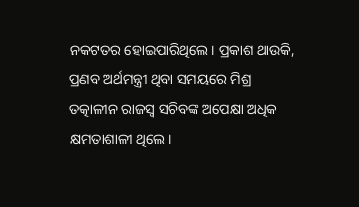ନକଟତର ହୋଇପାରିଥିଲେ। ପ୍ରକାଶ ଥାଉକି, ପ୍ରଣବ ଅର୍ଥମନ୍ତ୍ରୀ ଥିବା ସମୟରେ ମିଶ୍ର ତତ୍କାଳୀନ ରାଜସ୍ବ ସଚିବଙ୍କ ଅପେକ୍ଷା ଅଧିକ କ୍ଷମତାଶାଳୀ ଥିଲେ।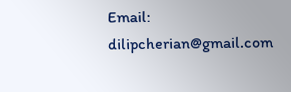Email: dilipcherian@gmail.com